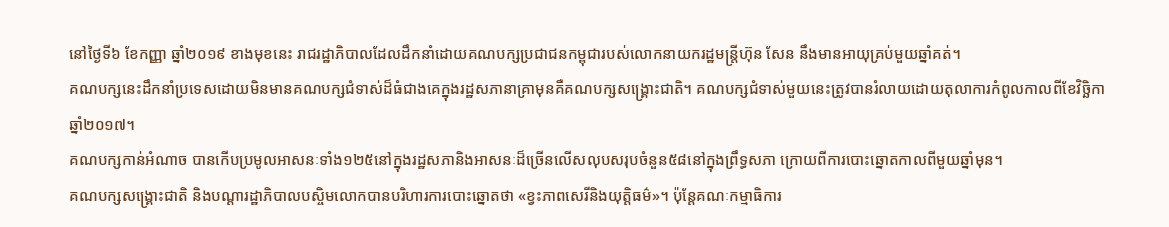នៅថ្ងៃទី៦ ខែកញ្ញា ឆ្នាំ២០១៩ ខាងមុខនេះ រាជរដ្ឋាភិបាលដែលដឹកនាំដោយគណបក្សប្រជាជនកម្ពុជារបស់លោកនាយករដ្ឋមន្ត្រីហ៊ុន សែន នឹងមានអាយុគ្រប់មួយឆ្នាំគត់។
គណបក្សនេះដឹកនាំប្រទេសដោយមិនមានគណបក្សជំទាស់ដ៏ធំជាងគេក្នុងរដ្ឋសភានាគ្រាមុនគឺគណបក្សសង្គ្រោះជាតិ។ គណបក្សជំទាស់មួយនេះត្រូវបានរំលាយដោយតុលាការកំពូលកាលពីខែវិច្ឆិកា ឆ្នាំ២០១៧។
គណបក្សកាន់អំណាច បានកើបប្រមូលអាសនៈទាំង១២៥នៅក្នុងរដ្ឋសភានិងអាសនៈដ៏ច្រើនលើសលុបសរុបចំនួន៥៨នៅក្នុងព្រឹទ្ធសភា ក្រោយពីការបោះឆ្នោតកាលពីមួយឆ្នាំមុន។
គណបក្សសង្គ្រោះជាតិ និងបណ្ដារដ្ឋាភិបាលបស្ចិមលោកបានបរិហារការបោះឆ្នោតថា «ខ្វះភាពសេរីនិងយុត្តិធម៌»។ ប៉ុន្តែគណៈកម្មាធិការ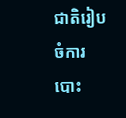ជាតិរៀបចំការបោះ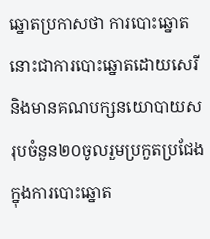ឆ្នោតប្រកាសថា ការបោះឆ្នោតនោះជាការបោះឆ្នោតដោយសេរីនិងមានគណបក្សនយោបាយសរុបចំនួន២០ចូលរួមប្រកួតប្រជែងក្នុងការបោះឆ្នោត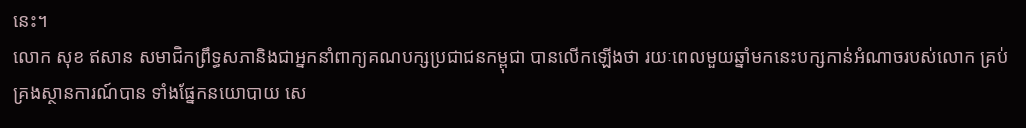នេះ។
លោក សុខ ឥសាន សមាជិកព្រឹទ្ធសភានិងជាអ្នកនាំពាក្យគណបក្សប្រជាជនកម្ពុជា បានលើកឡើងថា រយៈពេលមួយឆ្នាំមកនេះបក្សកាន់អំណាចរបស់លោក គ្រប់គ្រងស្ថានការណ៍បាន ទាំងផ្នែកនយោបាយ សេ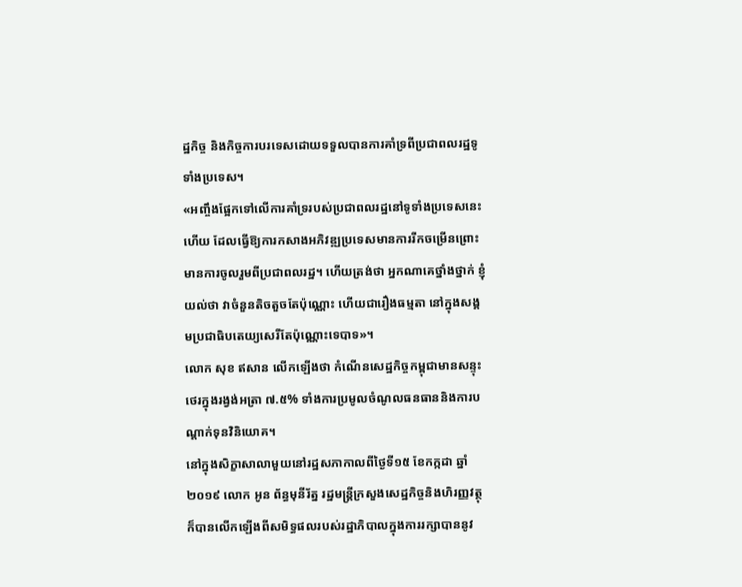ដ្ឋកិច្ច និងកិច្ចការបរទេសដោយទទួលបានការគាំទ្រពីប្រជាពលរដ្ឋទូទាំងប្រទេស។
«អញ្ចឹងផ្អែកទៅលើការគាំទ្ររបស់ប្រជាពលរដ្ឋនៅទូទាំងប្រទេសនេះហើយ ដែលធ្វើឱ្យការកសាងអភិវឌ្ឍប្រទេសមានការរីកចម្រើនព្រោះមានការចូលរួមពីប្រជាពលរដ្ឋ។ ហើយត្រង់ថា អ្នកណាគេថ្នាំងថ្នាក់ ខ្ញុំយល់ថា វាចំនួនតិចតួចតែប៉ុណ្ណោះ ហើយជារឿងធម្មតា នៅក្នុងសង្គមប្រជាធិបតេយ្យសេរីតែប៉ុណ្ណោះទេបាទ»។
លោក សុខ ឥសាន លើកឡើងថា កំណើនសេដ្ឋកិច្ចកម្ពុជាមានសន្ទុះថេរក្នុងរង្វង់អត្រា ៧.៥% ទាំងការប្រមូលចំណូលធនធាននិងការបណ្ដាក់ទុនវិនិយោគ។
នៅក្នុងសិក្ខាសាលាមួយនៅរដ្ឋសភាកាលពីថ្ងៃទី១៥ ខែកក្កដា ឆ្នាំ២០១៩ លោក អូន ព័ន្ធមុនីរ័ត្ន រដ្ឋមន្ត្រីក្រសួងសេដ្ឋកិច្ចនិងហិរញ្ញវត្ថុ ក៏បានលើកឡើងពីសមិទ្ធផលរបស់រដ្ឋាភិបាលក្នុងការរក្សាបាននូវ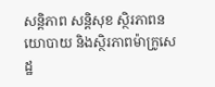សន្តិភាព សន្តិសុខ ស្ថិរភាពនយោបាយ និងស្ថិរភាពម៉ាក្រូសេដ្ឋ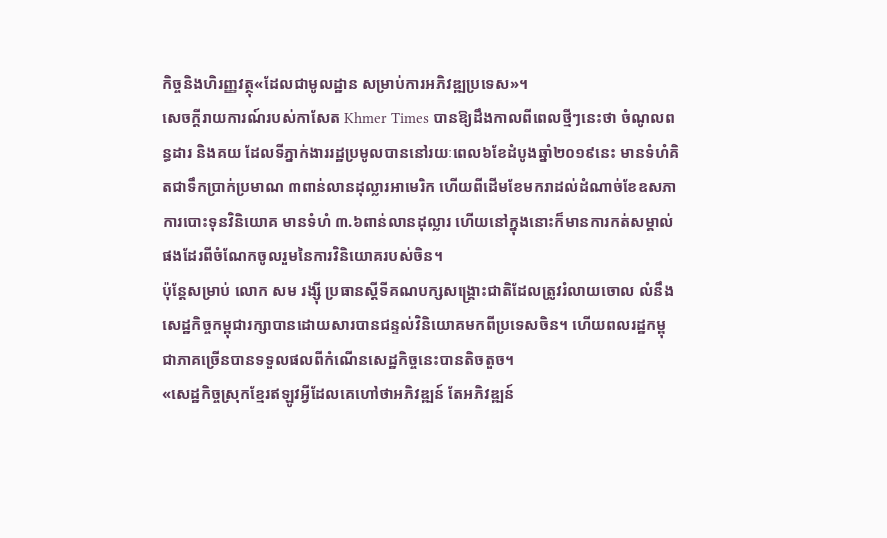កិច្ចនិងហិរញ្ញវត្ថុ«ដែលជាមូលដ្ឋាន សម្រាប់ការអភិវឌ្ឍប្រទេស»។
សេចក្ដីរាយការណ៍របស់កាសែត Khmer Times បានឱ្យដឹងកាលពីពេលថ្មីៗនេះថា ចំណូលពន្ធដារ និងគយ ដែលទីភ្នាក់ងាររដ្ឋប្រមូលបាននៅរយៈពេល៦ខែដំបូងឆ្នាំ២០១៩នេះ មានទំហំគិតជាទឹកប្រាក់ប្រមាណ ៣ពាន់លានដុល្លារអាមេរិក ហើយពីដើមខែមករាដល់ដំណាច់ខែឧសភា ការបោះទុនវិនិយោគ មានទំហំ ៣.៦ពាន់លានដុល្លារ ហើយនៅក្នុងនោះក៏មានការកត់សម្គាល់ផងដែរពីចំណែកចូលរួមនៃការវិនិយោគរបស់ចិន។
ប៉ុន្តែសម្រាប់ លោក សម រង្ស៊ី ប្រធានស្ដីទីគណបក្សសង្គ្រោះជាតិដែលត្រូវរំលាយចោល លំនឹងសេដ្ឋកិច្ចកម្ពុជារក្សាបានដោយសារបានជន្ទល់វិនិយោគមកពីប្រទេសចិន។ ហើយពលរដ្ឋកម្ពុជាភាគច្រើនបានទទួលផលពីកំណើនសេដ្ឋកិច្ចនេះបានតិចតួច។
«សេដ្ឋកិច្ចស្រុកខ្មែរឥឡូវអ្វីដែលគេហៅថាអភិវឌ្ឍន៍ តែអភិវឌ្ឍន៍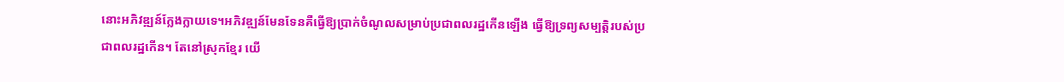នោះអភិវឌ្ឍន៍ក្លែងក្លាយទេ។អភិវឌ្ឍន៍មែនទែនគឺធ្វើឱ្យប្រាក់ចំណូលសម្រាប់ប្រជាពលរដ្ឋកើនឡើង ធ្វើឱ្យទ្រព្យសម្បត្តិរបស់ប្រជាពលរដ្ឋកើន។ តែនៅស្រុកខ្មែរ យើ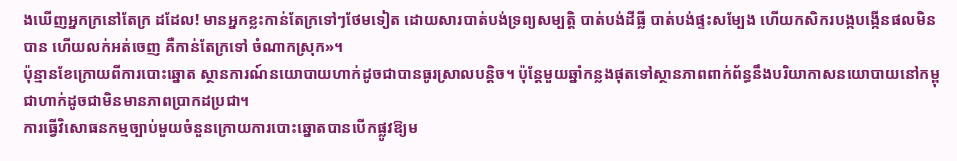ងឃើញអ្នកក្រនៅតែក្រ ដដែល! មានអ្នកខ្លះកាន់តែក្រទៅៗថែមទៀត ដោយសារបាត់បង់ទ្រព្យសម្បត្តិ បាត់បង់ដីធ្លី បាត់បង់ផ្ទះសម្បែង ហើយកសិករបង្កបង្កើនផលមិនបាន ហើយលក់អត់ចេញ គឺកាន់តែក្រទៅ ចំណាកស្រុក»។
ប៉ុន្មានខែក្រោយពីការបោះឆ្នោត ស្ថានការណ៍នយោបាយហាក់ដូចជាបានធូរស្រាលបន្តិច។ ប៉ុន្តែមួយឆ្នាំកន្លងផុតទៅស្ថានភាពពាក់ព័ន្ធនឹងបរិយាកាសនយោបាយនៅកម្ពុជាហាក់ដូចជាមិនមានភាពប្រាកដប្រជា។
ការធ្វើវិសោធនកម្មច្បាប់មួយចំនួនក្រោយការបោះឆ្នោតបានបើកផ្លូវឱ្យម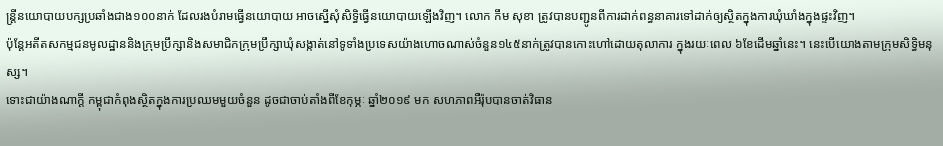ន្ត្រីនយោបាយបក្សប្រឆាំងជាង១០០នាក់ ដែលរងបំរាមធ្វើនយោបាយ អាចស្នើសុំសិទ្ធិធ្វើនយោបាយឡើងវិញ។ លោក កឹម សុខា ត្រូវបានបញ្ជូនពីការដាក់ពន្ធនាគារទៅដាក់ឲ្យស្ថិតក្នុងការឃុំឃាំងក្នុងផ្ទះវិញ។
ប៉ុន្តែអតីតសកម្មជនមូលដ្ឋាននិងក្រុមប្រឹក្សានិងសមាជិកក្រុមប្រឹក្សាឃុំសង្កាត់នៅទូទាំងប្រទេសយ៉ាងហោចណាស់ចំនួន១៤៥នាក់ត្រូវបានកោះហៅដោយតុលាការ ក្នុងរយៈពេល ៦ខែដើមឆ្នាំនេះ។ នេះបើយោងតាមក្រុមសិទ្ធិមនុស្ស។
ទោះជាយ៉ាងណាក្តី កម្ពុជាកំពុងស្ថិតក្នុងការប្រឈមមួយចំនួន ដូចជាចាប់តាំងពីខែកុម្ភៈ ឆ្នាំ២០១៩ មក សហភាពអឺរ៉ុបបានចាត់វិធាន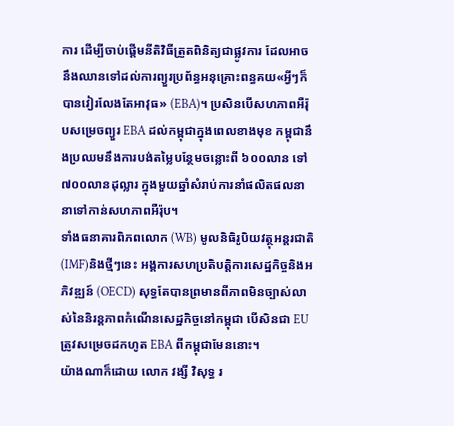ការ ដើម្បីចាប់ផ្ដើមនីតិវិធីត្រួតពិនិត្យជាផ្លូវការ ដែលអាចនឹងឈានទៅដល់ការព្យួរប្រព័ន្ធអនុគ្រោះពន្ធគយ«អ្វីៗក៏បានវៀរលែងតែអាវុធ» (EBA)។ ប្រសិនបើសហភាពអឺរ៉ុបសម្រេចព្យួរ EBA ដល់កម្ពុជាក្នុងពេលខាងមុខ កម្ពុជានឹងប្រឈមនឹងការបង់តម្លៃបន្ថែមចន្លោះពី ៦០០លាន ទៅ ៧០០លានដុល្លារ ក្នុងមួយឆ្នាំសំរាប់ការនាំផលិតផលនានាទៅកាន់សហភាពអឺរ៉ុប។
ទាំងធនាគារពិភពលោក (WB) មូលនិធិរូបិយវត្ថុអន្តរជាតិ (IMF)និងថ្មីៗនេះ អង្គការសហប្រតិបត្តិការសេដ្ឋកិច្ចនិងអភិវឌ្ឍន៍ (OECD) សុទ្ធតែបានព្រមានពីភាពមិនច្បាស់លាស់នៃនិរន្តភាពកំណើនសេដ្ឋកិច្ចនៅកម្ពុជា បើសិនជា EU ត្រូវសម្រេចដកហូត EBA ពីកម្ពុជាមែននោះ។
យ៉ាងណាក៏ដោយ លោក វង្សី វិសុទ្ធ រ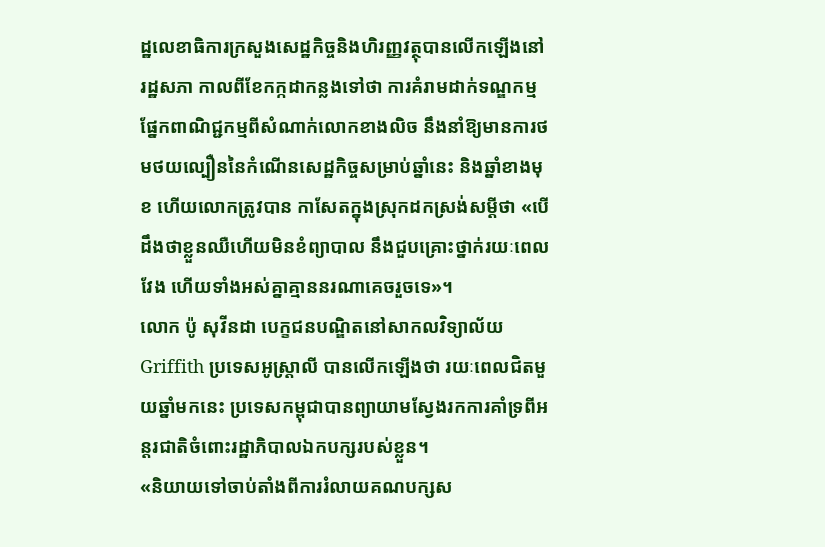ដ្ឋលេខាធិការក្រសួងសេដ្ឋកិច្ចនិងហិរញ្ញវត្ថុបានលើកឡើងនៅរដ្ឋសភា កាលពីខែកក្កដាកន្លងទៅថា ការគំរាមដាក់ទណ្ឌកម្មផ្នែកពាណិជ្ជកម្មពីសំណាក់លោកខាងលិច នឹងនាំឱ្យមានការថមថយល្បឿននៃកំណើនសេដ្ឋកិច្ចសម្រាប់ឆ្នាំនេះ និងឆ្នាំខាងមុខ ហើយលោកត្រូវបាន កាសែតក្នុងស្រុកដកស្រង់សម្ដីថា «បើដឹងថាខ្លួនឈឺហើយមិនខំព្យាបាល នឹងជួបគ្រោះថ្នាក់រយៈពេលវែង ហើយទាំងអស់គ្នាគ្មាននរណាគេចរួចទេ»។
លោក ប៉ូ សុវីនដា បេក្ខជនបណ្ឌិតនៅសាកលវិទ្យាល័យ Griffith ប្រទេសអូស្ត្រាលី បានលើកឡើងថា រយៈពេលជិតមួយឆ្នាំមកនេះ ប្រទេសកម្ពុជាបានព្យាយាមស្វែងរកការគាំទ្រពីអន្តរជាតិចំពោះរដ្ឋាភិបាលឯកបក្សរបស់ខ្លួន។
«និយាយទៅចាប់តាំងពីការរំលាយគណបក្សស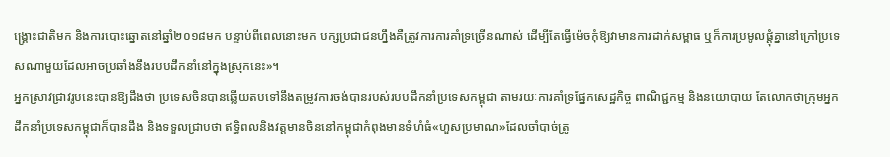ង្គ្រោះជាតិមក និងការបោះឆ្នោតនៅឆ្នាំ២០១៨មក បន្ទាប់ពីពេលនោះមក បក្សប្រជាជនហ្នឹងគឺត្រូវការការគាំទ្រច្រើនណាស់ ដើម្បីតែធ្វើម៉េចកុំឱ្យវាមានការដាក់សម្ពាធ ឬក៏ការប្រមូលផ្ដុំគ្នានៅក្រៅប្រទេសណាមួយដែលអាចប្រឆាំងនឹងរបបដឹកនាំនៅក្នុងស្រុកនេះ»។
អ្នកស្រាវជ្រាវរូបនេះបានឱ្យដឹងថា ប្រទេសចិនបានឆ្លើយតបទៅនឹងតម្រូវការចង់បានរបស់របបដឹកនាំប្រទេសកម្ពុជា តាមរយៈការគាំទ្រផ្នែកសេដ្ឋកិច្ច ពាណិជ្ជកម្ម និងនយោបាយ តែលោកថាក្រុមអ្នកដឹកនាំប្រទេសកម្ពុជាក៏បានដឹង និងទទួលជ្រាបថា ឥទ្ធិពលនិងវត្តមានចិននៅកម្ពុជាកំពុងមានទំហំធំ«ហួសប្រមាណ»ដែលចាំបាច់ត្រូ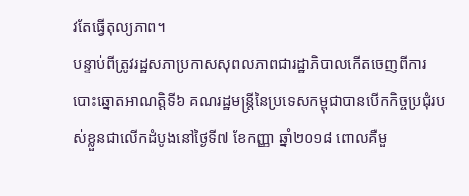វតែធ្វើតុល្យភាព។
បន្ទាប់ពីត្រូវរដ្ឋសភាប្រកាសសុពលភាពជារដ្ឋាភិបាលកើតចេញពីការបោះឆ្នោតអាណត្តិទី៦ គណរដ្ឋមន្ត្រីនៃប្រទេសកម្ពុជាបានបើកកិច្ចប្រជុំរបស់ខ្លួនជាលើកដំបូងនៅថ្ងៃទី៧ ខែកញ្ញា ឆ្នាំ២០១៨ ពោលគឺមួ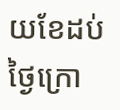យខែដប់ថ្ងៃក្រោ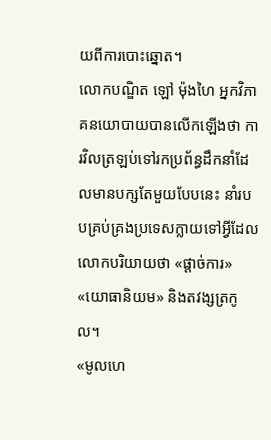យពីការបោះឆ្នោត។
លោកបណ្ឌិត ឡៅ ម៉ុងហៃ អ្នកវិភាគនយោបាយបានលើកឡើងថា ការវិលត្រឡប់ទៅរកប្រព័ន្ធដឹកនាំដែលមានបក្សតែមួយបែបនេះ នាំរបបគ្រប់គ្រងប្រទេសក្លាយទៅអ្វីដែលលោកបរិយាយថា «ផ្ដាច់ការ» «យោធានិយម» និងតវង្សត្រកូល។
«មូលហេ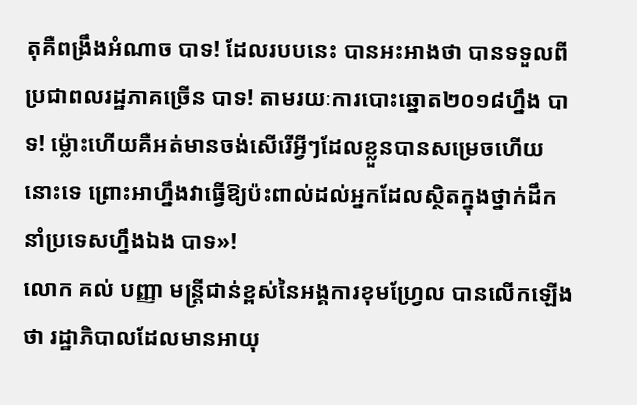តុគឺពង្រឹងអំណាច បាទ! ដែលរបបនេះ បានអះអាងថា បានទទួលពីប្រជាពលរដ្ឋភាគច្រើន បាទ! តាមរយៈការបោះឆ្នោត២០១៨ហ្នឹង បាទ! ម្ល៉ោះហើយគឺអត់មានចង់សើរើអ្វីៗដែលខ្លួនបានសម្រេចហើយនោះទេ ព្រោះអាហ្នឹងវាធ្វើឱ្យប៉ះពាល់ដល់អ្នកដែលស្ថិតក្នុងថ្នាក់ដឹកនាំប្រទេសហ្នឹងឯង បាទ»!
លោក គល់ បញ្ញា មន្ត្រីជាន់ខ្ពស់នៃអង្គការខុមហ្វ្រែល បានលើកឡើងថា រដ្ឋាភិបាលដែលមានអាយុ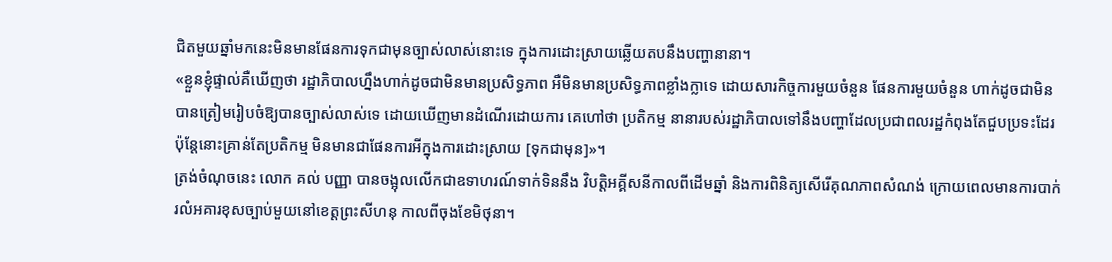ជិតមួយឆ្នាំមកនេះមិនមានផែនការទុកជាមុនច្បាស់លាស់នោះទេ ក្នុងការដោះស្រាយឆ្លើយតបនឹងបញ្ហានានា។
«ខ្លួនខ្ញុំផ្ទាល់គឺឃើញថា រដ្ឋាភិបាលហ្នឹងហាក់ដូចជាមិនមានប្រសិទ្ធភាព អឺមិនមានប្រសិទ្ធភាពខ្លាំងក្លាទេ ដោយសារកិច្ចការមួយចំនួន ផែនការមួយចំនួន ហាក់ដូចជាមិនបានត្រៀមរៀបចំឱ្យបានច្បាស់លាស់ទេ ដោយឃើញមានដំណើរដោយការ គេហៅថា ប្រតិកម្ម នានារបស់រដ្ឋាភិបាលទៅនឹងបញ្ហាដែលប្រជាពលរដ្ឋកំពុងតែជួបប្រទះដែរ ប៉ុន្តែនោះគ្រាន់តែប្រតិកម្ម មិនមានជាផែនការអីក្នុងការដោះស្រាយ [ទុកជាមុន]»។
ត្រង់ចំណុចនេះ លោក គល់ បញ្ញា បានចង្អុលលើកជាឧទាហរណ៍ទាក់ទិននឹង វិបត្តិអគ្គីសនីកាលពីដើមឆ្នាំ និងការពិនិត្យសើរើគុណភាពសំណង់ ក្រោយពេលមានការបាក់រលំអគារខុសច្បាប់មួយនៅខេត្តព្រះសីហនុ កាលពីចុងខែមិថុនា។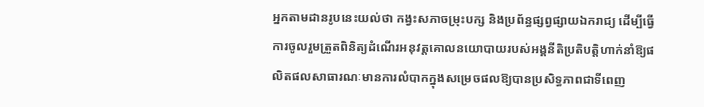អ្នកតាមដានរូបនេះយល់ថា កង្វះសភាចម្រុះបក្ស និងប្រព័ន្ធផ្សព្វផ្សាយឯករាជ្យ ដើម្បីធ្វើការចូលរួមត្រួតពិនិត្យដំណើរអនុវត្តគោលនយោបាយរបស់អង្គនីតិប្រតិបត្តិហាក់នាំឱ្យផលិតផលសាធារណៈមានការលំបាកក្នុងសម្រេចផលឱ្យបានប្រសិទ្ធភាពជាទីពេញ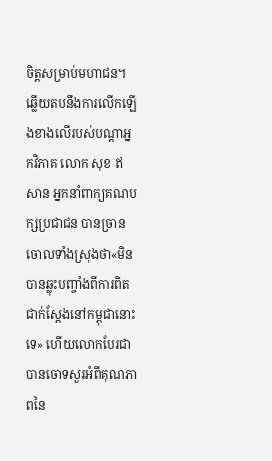ចិត្តសម្រាប់មហាជន។
ឆ្លើយតបនឹងការលើកឡើងខាងលើរបស់បណ្ដាអ្នកវិភាគ លោក សុខ ឥសាន អ្នកនាំពាក្យគណបក្សប្រជាជន បានច្រានចោលទាំងស្រុងថា«មិនបានឆ្លុះបញ្ចាំងពីការពិតជាក់ស្ដែងនៅកម្ពុជានោះទេ» ហើយលោកបែរជាបានចោទសួរអំពីគុណភាពនៃ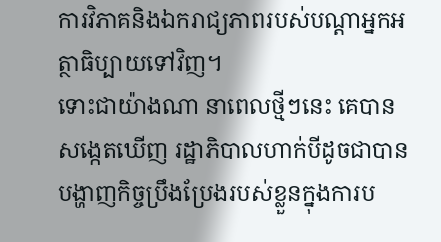ការវិភាគនិងឯករាជ្យភាពរបស់បណ្ដាអ្នកអត្ថាធិប្បាយទៅវិញ។
ទោះជាយ៉ាងណា នាពេលថ្មីៗនេះ គេបានសង្កេតឃើញ រដ្ឋាភិបាលហាក់បីដូចជាបានបង្ហាញកិច្ចប្រឹងប្រែងរបស់ខ្លួនក្នុងការប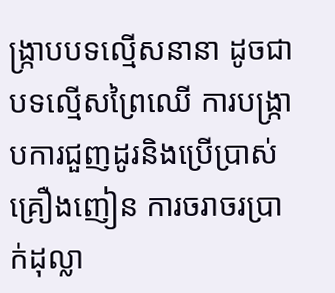ង្រ្កាបបទល្មើសនានា ដូចជាបទល្មើសព្រៃឈើ ការបង្រ្កាបការជួញដូរនិងប្រើប្រាស់គ្រឿងញៀន ការចរាចរប្រាក់ដុល្លា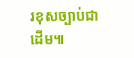រខុសច្បាប់ជាដើម៕